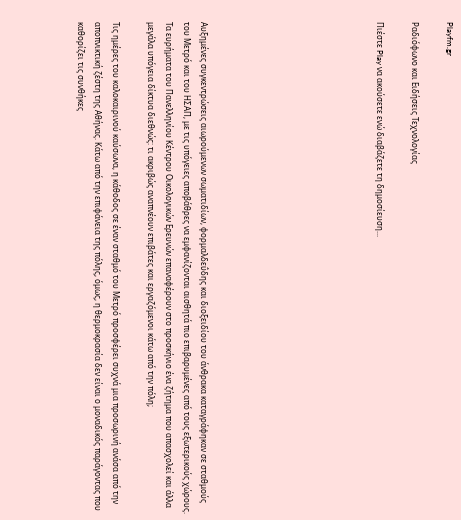Playfm.gr

Ραδιόφωνο και Ειδήσεις Τεχνολογίας

Πιέστε Play να ακούσετε ενώ διαβάζετε τη δημοσίευση...









Αυξημένες συγκεντρώσεις αιωρούμενων σωματιδίων, φορμαλδεΰδης και διοξειδίου του άνθρακα καταγράφηκαν σε σταθμούς του Μετρό και του ΗΣΑΠ, με τις υπόγειες αποβάθρες να εμφανίζονται αισθητά πιο επιβαρυμένες από τους εξωτερικούς χώρους. Τα ευρήματα του Πανελληνίου Κέντρου Οικολογικών Ερευνών επαναφέρουν στο προσκήνιο ένα ζήτημα που απασχολεί και άλλα μεγάλα υπόγεια δίκτυα διεθνώς: τι ακριβώς αναπνέουν επιβάτες και εργαζόμενοι κάτω από την πόλη;

Τις ημέρες του καλοκαιρινού καύσωνα, η κάθοδος σε έναν σταθμό του Μετρό προσφέρει συχνά μια προσωρινή ανάσα από την αποπνικτική ζέστη της Αθήνας. Κάτω από την επιφάνεια της πόλης, όμως, η θερμοκρασία δεν είναι ο μοναδικός παράγοντας που καθορίζει τις συνθήκες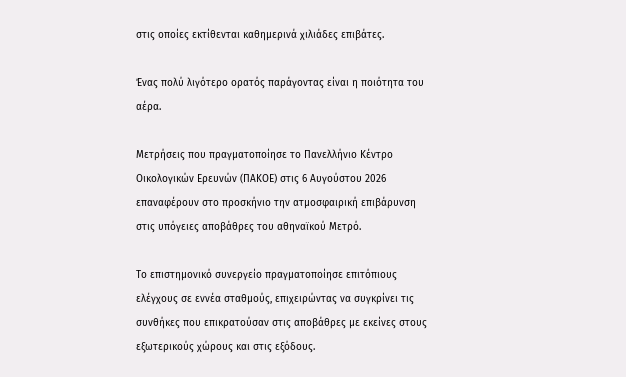στις οποίες εκτίθενται καθημερινά χιλιάδες επιβάτες.

Ένας πολύ λιγότερο ορατός παράγοντας είναι η ποιότητα του αέρα.

Μετρήσεις που πραγματοποίησε το Πανελλήνιο Κέντρο Οικολογικών Ερευνών (ΠΑΚΟΕ) στις 6 Αυγούστου 2026 επαναφέρουν στο προσκήνιο την ατμοσφαιρική επιβάρυνση στις υπόγειες αποβάθρες του αθηναϊκού Μετρό.

Το επιστημονικό συνεργείο πραγματοποίησε επιτόπιους ελέγχους σε εννέα σταθμούς, επιχειρώντας να συγκρίνει τις συνθήκες που επικρατούσαν στις αποβάθρες με εκείνες στους εξωτερικούς χώρους και στις εξόδους.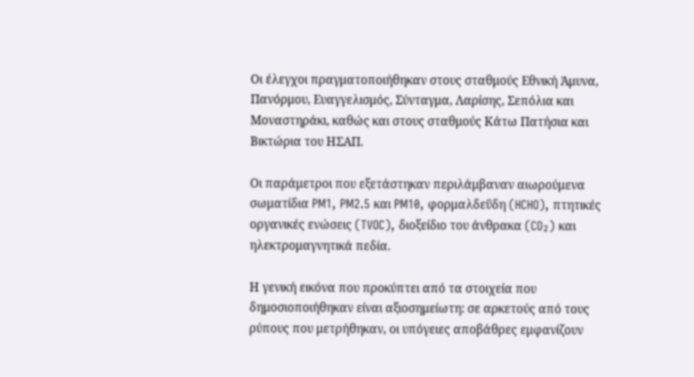Οι έλεγχοι πραγματοποιήθηκαν στους σταθμούς Εθνική Άμυνα, Πανόρμου, Ευαγγελισμός, Σύνταγμα, Λαρίσης, Σεπόλια και Μοναστηράκι, καθώς και στους σταθμούς Κάτω Πατήσια και Βικτώρια του ΗΣΑΠ.

Οι παράμετροι που εξετάστηκαν περιλάμβαναν αιωρούμενα σωματίδια PM1, PM2.5 και PM10, φορμαλδεΰδη (HCHO), πτητικές οργανικές ενώσεις (TVOC), διοξείδιο του άνθρακα (CO₂) και ηλεκτρομαγνητικά πεδία.

Η γενική εικόνα που προκύπτει από τα στοιχεία που δημοσιοποιήθηκαν είναι αξιοσημείωτη: σε αρκετούς από τους ρύπους που μετρήθηκαν, οι υπόγειες αποβάθρες εμφανίζουν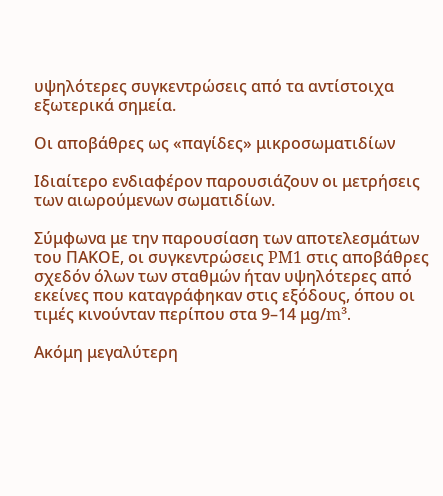υψηλότερες συγκεντρώσεις από τα αντίστοιχα εξωτερικά σημεία.

Οι αποβάθρες ως «παγίδες» μικροσωματιδίων

Ιδιαίτερο ενδιαφέρον παρουσιάζουν οι μετρήσεις των αιωρούμενων σωματιδίων.

Σύμφωνα με την παρουσίαση των αποτελεσμάτων του ΠΑΚΟΕ, οι συγκεντρώσεις PM1 στις αποβάθρες σχεδόν όλων των σταθμών ήταν υψηλότερες από εκείνες που καταγράφηκαν στις εξόδους, όπου οι τιμές κινούνταν περίπου στα 9–14 μg/m³.

Ακόμη μεγαλύτερη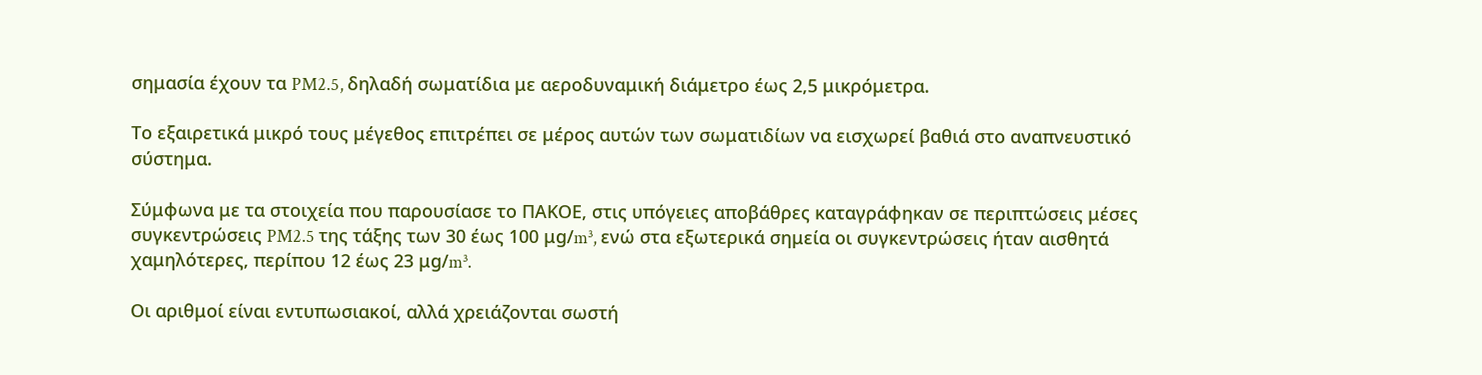σημασία έχουν τα PM2.5, δηλαδή σωματίδια με αεροδυναμική διάμετρο έως 2,5 μικρόμετρα.

Το εξαιρετικά μικρό τους μέγεθος επιτρέπει σε μέρος αυτών των σωματιδίων να εισχωρεί βαθιά στο αναπνευστικό σύστημα.

Σύμφωνα με τα στοιχεία που παρουσίασε το ΠΑΚΟΕ, στις υπόγειες αποβάθρες καταγράφηκαν σε περιπτώσεις μέσες συγκεντρώσεις PM2.5 της τάξης των 30 έως 100 μg/m³, ενώ στα εξωτερικά σημεία οι συγκεντρώσεις ήταν αισθητά χαμηλότερες, περίπου 12 έως 23 μg/m³.

Οι αριθμοί είναι εντυπωσιακοί, αλλά χρειάζονται σωστή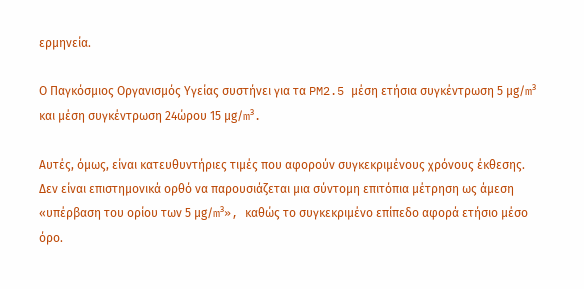ερμηνεία.

Ο Παγκόσμιος Οργανισμός Υγείας συστήνει για τα PM2.5 μέση ετήσια συγκέντρωση 5 μg/m³ και μέση συγκέντρωση 24ώρου 15 μg/m³.

Αυτές, όμως, είναι κατευθυντήριες τιμές που αφορούν συγκεκριμένους χρόνους έκθεσης. Δεν είναι επιστημονικά ορθό να παρουσιάζεται μια σύντομη επιτόπια μέτρηση ως άμεση «υπέρβαση του ορίου των 5 μg/m³», καθώς το συγκεκριμένο επίπεδο αφορά ετήσιο μέσο όρο.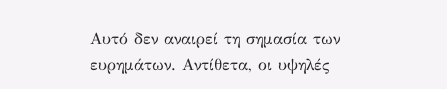Αυτό δεν αναιρεί τη σημασία των ευρημάτων. Αντίθετα, οι υψηλές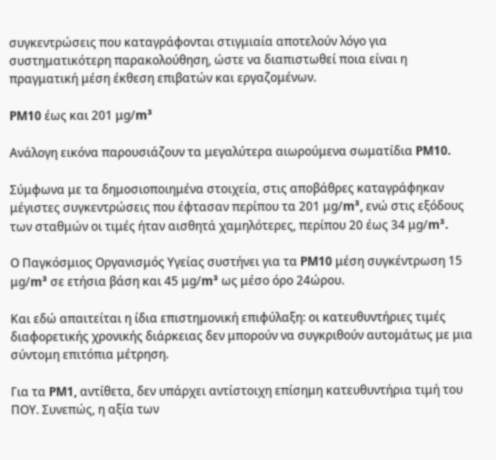συγκεντρώσεις που καταγράφονται στιγμιαία αποτελούν λόγο για συστηματικότερη παρακολούθηση, ώστε να διαπιστωθεί ποια είναι η πραγματική μέση έκθεση επιβατών και εργαζομένων.

PM10 έως και 201 μg/m³

Ανάλογη εικόνα παρουσιάζουν τα μεγαλύτερα αιωρούμενα σωματίδια PM10.

Σύμφωνα με τα δημοσιοποιημένα στοιχεία, στις αποβάθρες καταγράφηκαν μέγιστες συγκεντρώσεις που έφτασαν περίπου τα 201 μg/m³, ενώ στις εξόδους των σταθμών οι τιμές ήταν αισθητά χαμηλότερες, περίπου 20 έως 34 μg/m³.

Ο Παγκόσμιος Οργανισμός Υγείας συστήνει για τα PM10 μέση συγκέντρωση 15 μg/m³ σε ετήσια βάση και 45 μg/m³ ως μέσο όρο 24ώρου.

Και εδώ απαιτείται η ίδια επιστημονική επιφύλαξη: οι κατευθυντήριες τιμές διαφορετικής χρονικής διάρκειας δεν μπορούν να συγκριθούν αυτομάτως με μια σύντομη επιτόπια μέτρηση.

Για τα PM1, αντίθετα, δεν υπάρχει αντίστοιχη επίσημη κατευθυντήρια τιμή του ΠΟΥ. Συνεπώς, η αξία των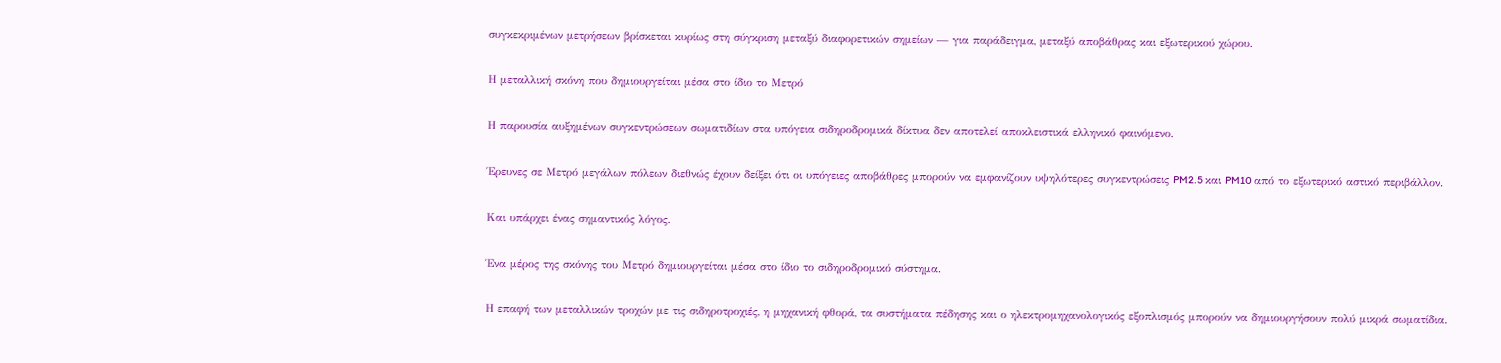συγκεκριμένων μετρήσεων βρίσκεται κυρίως στη σύγκριση μεταξύ διαφορετικών σημείων — για παράδειγμα, μεταξύ αποβάθρας και εξωτερικού χώρου.

Η μεταλλική σκόνη που δημιουργείται μέσα στο ίδιο το Μετρό

Η παρουσία αυξημένων συγκεντρώσεων σωματιδίων στα υπόγεια σιδηροδρομικά δίκτυα δεν αποτελεί αποκλειστικά ελληνικό φαινόμενο.

Έρευνες σε Μετρό μεγάλων πόλεων διεθνώς έχουν δείξει ότι οι υπόγειες αποβάθρες μπορούν να εμφανίζουν υψηλότερες συγκεντρώσεις PM2.5 και PM10 από το εξωτερικό αστικό περιβάλλον.

Και υπάρχει ένας σημαντικός λόγος.

Ένα μέρος της σκόνης του Μετρό δημιουργείται μέσα στο ίδιο το σιδηροδρομικό σύστημα.

Η επαφή των μεταλλικών τροχών με τις σιδηροτροχιές, η μηχανική φθορά, τα συστήματα πέδησης και ο ηλεκτρομηχανολογικός εξοπλισμός μπορούν να δημιουργήσουν πολύ μικρά σωματίδια.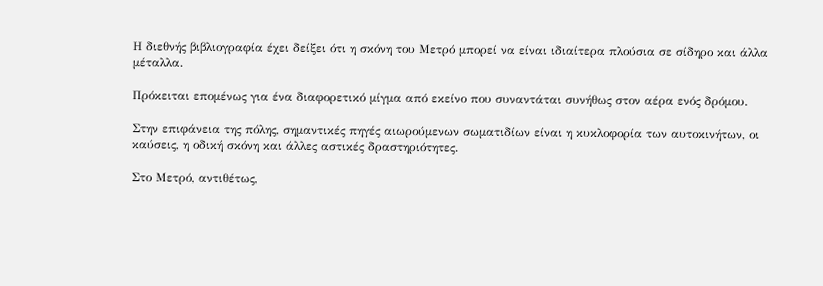Η διεθνής βιβλιογραφία έχει δείξει ότι η σκόνη του Μετρό μπορεί να είναι ιδιαίτερα πλούσια σε σίδηρο και άλλα μέταλλα.

Πρόκειται επομένως για ένα διαφορετικό μίγμα από εκείνο που συναντάται συνήθως στον αέρα ενός δρόμου.

Στην επιφάνεια της πόλης, σημαντικές πηγές αιωρούμενων σωματιδίων είναι η κυκλοφορία των αυτοκινήτων, οι καύσεις, η οδική σκόνη και άλλες αστικές δραστηριότητες.

Στο Μετρό, αντιθέτως,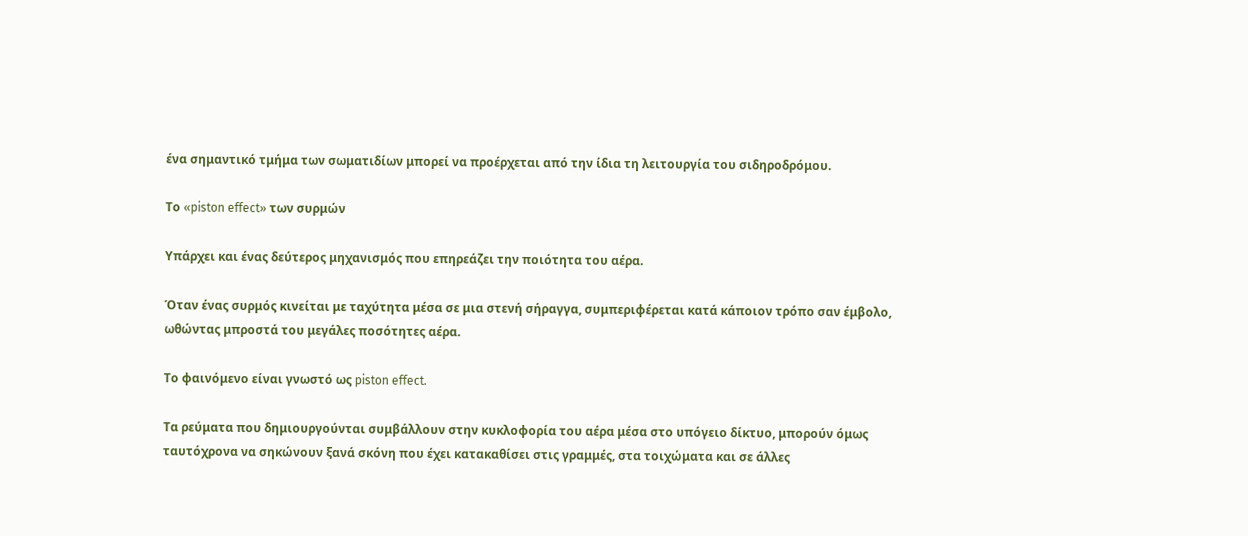ένα σημαντικό τμήμα των σωματιδίων μπορεί να προέρχεται από την ίδια τη λειτουργία του σιδηροδρόμου.

Το «piston effect» των συρμών

Υπάρχει και ένας δεύτερος μηχανισμός που επηρεάζει την ποιότητα του αέρα.

Όταν ένας συρμός κινείται με ταχύτητα μέσα σε μια στενή σήραγγα, συμπεριφέρεται κατά κάποιον τρόπο σαν έμβολο, ωθώντας μπροστά του μεγάλες ποσότητες αέρα.

Το φαινόμενο είναι γνωστό ως piston effect.

Τα ρεύματα που δημιουργούνται συμβάλλουν στην κυκλοφορία του αέρα μέσα στο υπόγειο δίκτυο, μπορούν όμως ταυτόχρονα να σηκώνουν ξανά σκόνη που έχει κατακαθίσει στις γραμμές, στα τοιχώματα και σε άλλες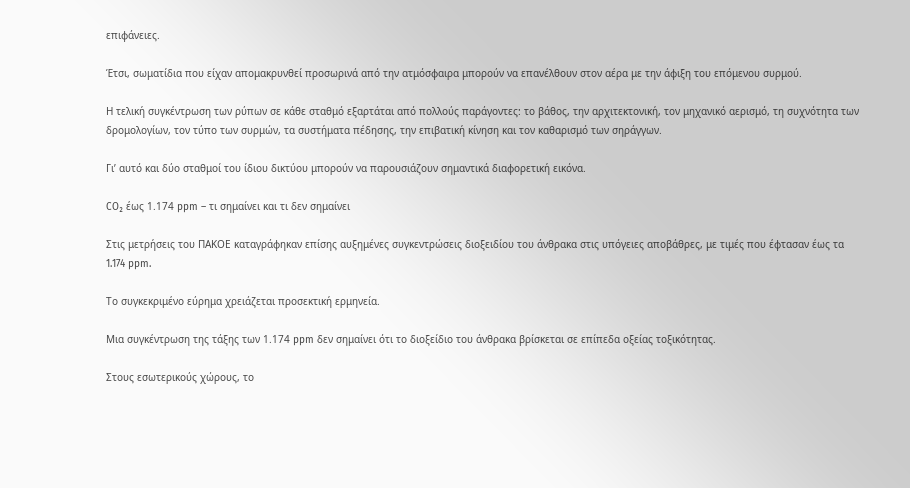επιφάνειες.

Έτσι, σωματίδια που είχαν απομακρυνθεί προσωρινά από την ατμόσφαιρα μπορούν να επανέλθουν στον αέρα με την άφιξη του επόμενου συρμού.

Η τελική συγκέντρωση των ρύπων σε κάθε σταθμό εξαρτάται από πολλούς παράγοντες: το βάθος, την αρχιτεκτονική, τον μηχανικό αερισμό, τη συχνότητα των δρομολογίων, τον τύπο των συρμών, τα συστήματα πέδησης, την επιβατική κίνηση και τον καθαρισμό των σηράγγων.

Γι’ αυτό και δύο σταθμοί του ίδιου δικτύου μπορούν να παρουσιάζουν σημαντικά διαφορετική εικόνα.

CO₂ έως 1.174 ppm – τι σημαίνει και τι δεν σημαίνει

Στις μετρήσεις του ΠΑΚΟΕ καταγράφηκαν επίσης αυξημένες συγκεντρώσεις διοξειδίου του άνθρακα στις υπόγειες αποβάθρες, με τιμές που έφτασαν έως τα 1.174 ppm.

Το συγκεκριμένο εύρημα χρειάζεται προσεκτική ερμηνεία.

Μια συγκέντρωση της τάξης των 1.174 ppm δεν σημαίνει ότι το διοξείδιο του άνθρακα βρίσκεται σε επίπεδα οξείας τοξικότητας.

Στους εσωτερικούς χώρους, το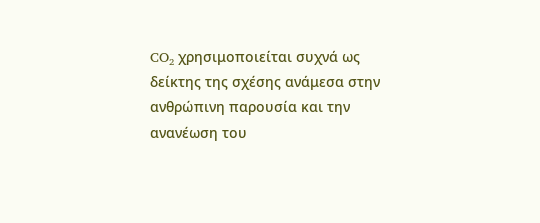CO₂ χρησιμοποιείται συχνά ως δείκτης της σχέσης ανάμεσα στην ανθρώπινη παρουσία και την ανανέωση του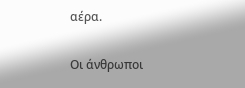αέρα.

Οι άνθρωποι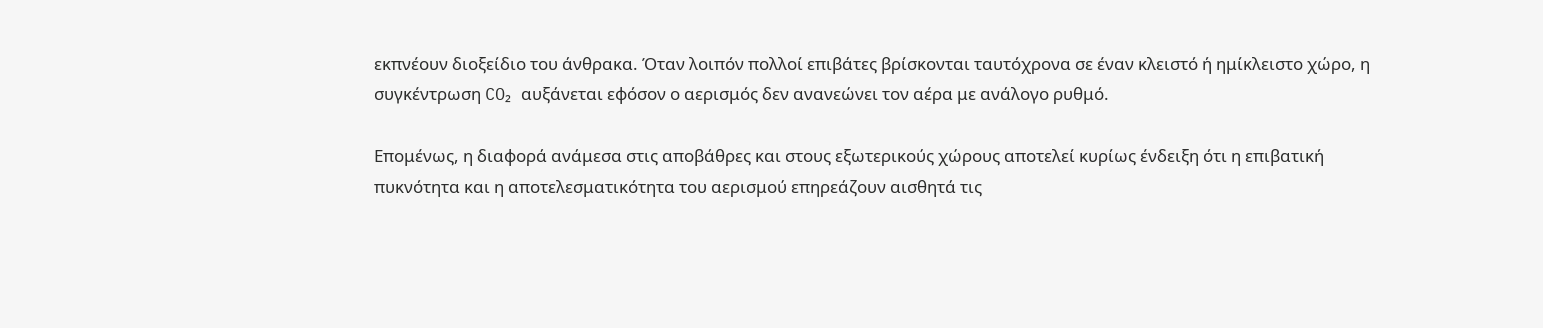εκπνέουν διοξείδιο του άνθρακα. Όταν λοιπόν πολλοί επιβάτες βρίσκονται ταυτόχρονα σε έναν κλειστό ή ημίκλειστο χώρο, η συγκέντρωση CO₂ αυξάνεται εφόσον ο αερισμός δεν ανανεώνει τον αέρα με ανάλογο ρυθμό.

Επομένως, η διαφορά ανάμεσα στις αποβάθρες και στους εξωτερικούς χώρους αποτελεί κυρίως ένδειξη ότι η επιβατική πυκνότητα και η αποτελεσματικότητα του αερισμού επηρεάζουν αισθητά τις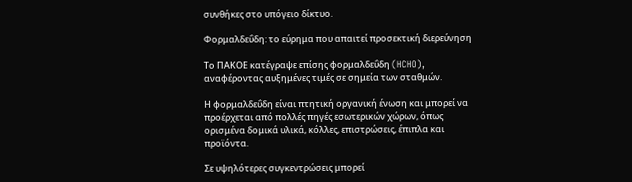συνθήκες στο υπόγειο δίκτυο.

Φορμαλδεΰδη: το εύρημα που απαιτεί προσεκτική διερεύνηση

Το ΠΑΚΟΕ κατέγραψε επίσης φορμαλδεΰδη (HCHO), αναφέροντας αυξημένες τιμές σε σημεία των σταθμών.

Η φορμαλδεΰδη είναι πτητική οργανική ένωση και μπορεί να προέρχεται από πολλές πηγές εσωτερικών χώρων, όπως ορισμένα δομικά υλικά, κόλλες, επιστρώσεις, έπιπλα και προϊόντα.

Σε υψηλότερες συγκεντρώσεις μπορεί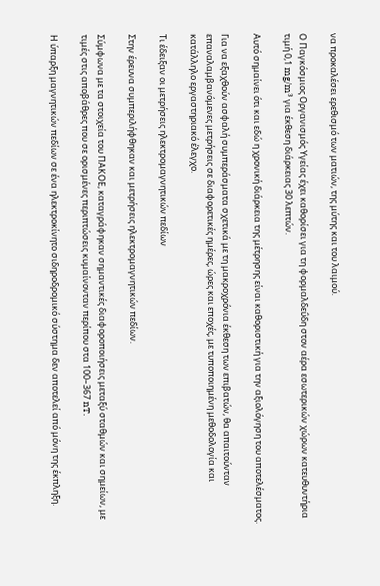να προκαλέσει ερεθισμό των ματιών, της μύτης και του λαιμού.

Ο Παγκόσμιος Οργανισμός Υγείας έχει καθορίσει για τη φορμαλδεΰδη στον αέρα εσωτερικών χώρων κατευθυντήρια τιμή 0,1 mg/m³ για έκθεση διάρκειας 30 λεπτών.

Αυτό σημαίνει ότι και εδώ η χρονική διάρκεια της μέτρησης είναι καθοριστική για την αξιολόγηση του αποτελέσματος.

Για να εξαχθούν ασφαλή συμπεράσματα σχετικά με τη μακροχρόνια έκθεση των επιβατών, θα απαιτούνταν επαναλαμβανόμενες μετρήσεις σε διαφορετικές ημέρες, ώρες και εποχές, με τυποποιημένη μεθοδολογία και κατάλληλο εργαστηριακό έλεγχο.

Τι έδειξαν οι μετρήσεις ηλεκτρομαγνητικών πεδίων

Στην έρευνα συμπεριλήφθηκαν και μετρήσεις ηλεκτρομαγνητικών πεδίων.

Σύμφωνα με τα στοιχεία του ΠΑΚΟΕ, καταγράφηκαν σημαντικές διαφοροποιήσεις μεταξύ σταθμών και σημείων, με τιμές στις αποβάθρες που σε ορισμένες περιπτώσεις κυμαίνονταν περίπου στα 100–367 nT.

Η ύπαρξη μαγνητικών πεδίων σε ένα ηλεκτροκίνητο σιδηροδρομικό σύστημα δεν αποτελεί από μόνη της έκπληξη.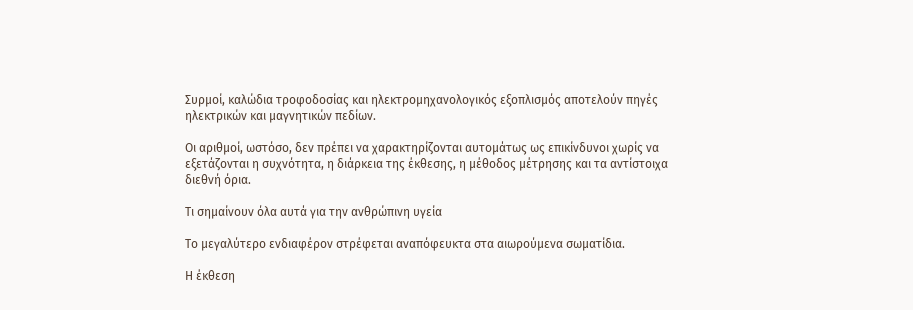Συρμοί, καλώδια τροφοδοσίας και ηλεκτρομηχανολογικός εξοπλισμός αποτελούν πηγές ηλεκτρικών και μαγνητικών πεδίων.

Οι αριθμοί, ωστόσο, δεν πρέπει να χαρακτηρίζονται αυτομάτως ως επικίνδυνοι χωρίς να εξετάζονται η συχνότητα, η διάρκεια της έκθεσης, η μέθοδος μέτρησης και τα αντίστοιχα διεθνή όρια.

Τι σημαίνουν όλα αυτά για την ανθρώπινη υγεία

Το μεγαλύτερο ενδιαφέρον στρέφεται αναπόφευκτα στα αιωρούμενα σωματίδια.

Η έκθεση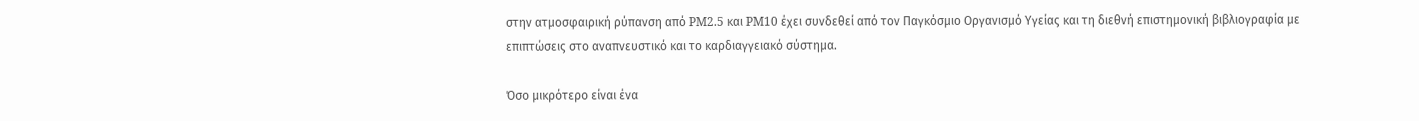στην ατμοσφαιρική ρύπανση από PM2.5 και PM10 έχει συνδεθεί από τον Παγκόσμιο Οργανισμό Υγείας και τη διεθνή επιστημονική βιβλιογραφία με επιπτώσεις στο αναπνευστικό και το καρδιαγγειακό σύστημα.

Όσο μικρότερο είναι ένα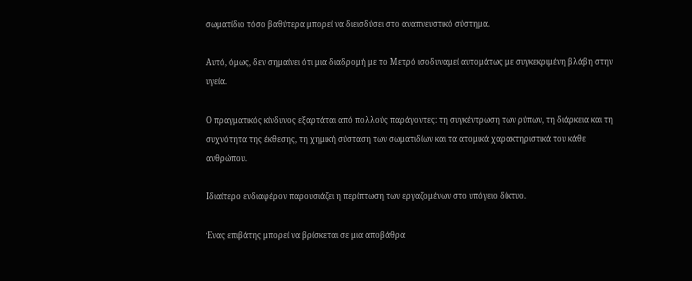σωματίδιο τόσο βαθύτερα μπορεί να διεισδύσει στο αναπνευστικό σύστημα.

Αυτό, όμως, δεν σημαίνει ότι μια διαδρομή με το Μετρό ισοδυναμεί αυτομάτως με συγκεκριμένη βλάβη στην υγεία.

Ο πραγματικός κίνδυνος εξαρτάται από πολλούς παράγοντες: τη συγκέντρωση των ρύπων, τη διάρκεια και τη συχνότητα της έκθεσης, τη χημική σύσταση των σωματιδίων και τα ατομικά χαρακτηριστικά του κάθε ανθρώπου.

Ιδιαίτερο ενδιαφέρον παρουσιάζει η περίπτωση των εργαζομένων στο υπόγειο δίκτυο.

Ένας επιβάτης μπορεί να βρίσκεται σε μια αποβάθρα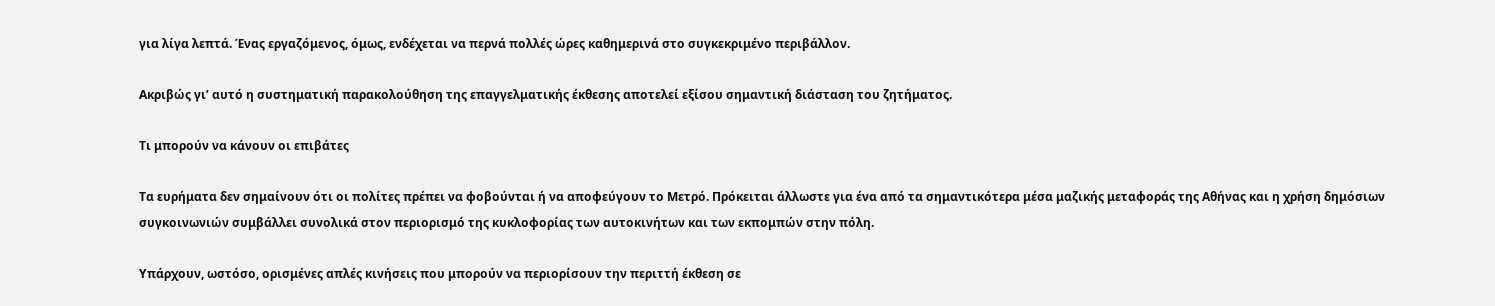για λίγα λεπτά. Ένας εργαζόμενος, όμως, ενδέχεται να περνά πολλές ώρες καθημερινά στο συγκεκριμένο περιβάλλον.

Ακριβώς γι’ αυτό η συστηματική παρακολούθηση της επαγγελματικής έκθεσης αποτελεί εξίσου σημαντική διάσταση του ζητήματος.

Τι μπορούν να κάνουν οι επιβάτες

Τα ευρήματα δεν σημαίνουν ότι οι πολίτες πρέπει να φοβούνται ή να αποφεύγουν το Μετρό. Πρόκειται άλλωστε για ένα από τα σημαντικότερα μέσα μαζικής μεταφοράς της Αθήνας και η χρήση δημόσιων συγκοινωνιών συμβάλλει συνολικά στον περιορισμό της κυκλοφορίας των αυτοκινήτων και των εκπομπών στην πόλη.

Υπάρχουν, ωστόσο, ορισμένες απλές κινήσεις που μπορούν να περιορίσουν την περιττή έκθεση σε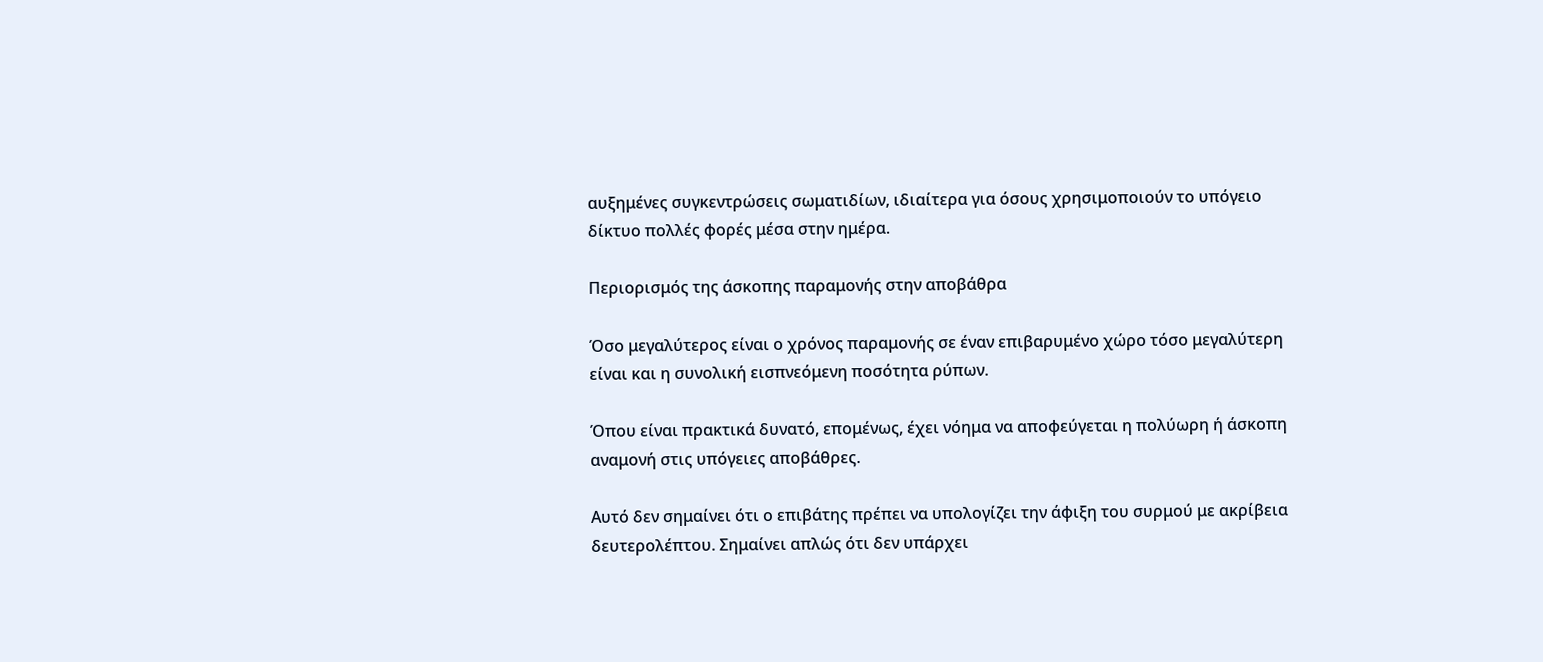αυξημένες συγκεντρώσεις σωματιδίων, ιδιαίτερα για όσους χρησιμοποιούν το υπόγειο δίκτυο πολλές φορές μέσα στην ημέρα.

Περιορισμός της άσκοπης παραμονής στην αποβάθρα

Όσο μεγαλύτερος είναι ο χρόνος παραμονής σε έναν επιβαρυμένο χώρο τόσο μεγαλύτερη είναι και η συνολική εισπνεόμενη ποσότητα ρύπων.

Όπου είναι πρακτικά δυνατό, επομένως, έχει νόημα να αποφεύγεται η πολύωρη ή άσκοπη αναμονή στις υπόγειες αποβάθρες.

Αυτό δεν σημαίνει ότι ο επιβάτης πρέπει να υπολογίζει την άφιξη του συρμού με ακρίβεια δευτερολέπτου. Σημαίνει απλώς ότι δεν υπάρχει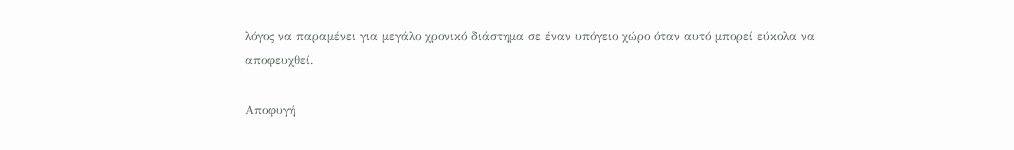λόγος να παραμένει για μεγάλο χρονικό διάστημα σε έναν υπόγειο χώρο όταν αυτό μπορεί εύκολα να αποφευχθεί.

Αποφυγή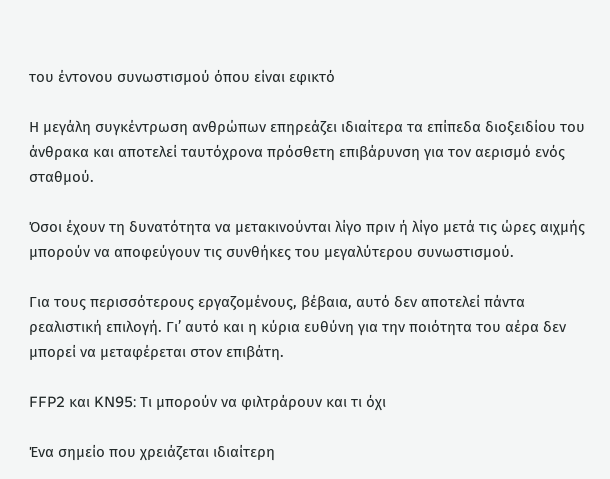του έντονου συνωστισμού όπου είναι εφικτό

Η μεγάλη συγκέντρωση ανθρώπων επηρεάζει ιδιαίτερα τα επίπεδα διοξειδίου του άνθρακα και αποτελεί ταυτόχρονα πρόσθετη επιβάρυνση για τον αερισμό ενός σταθμού.

Όσοι έχουν τη δυνατότητα να μετακινούνται λίγο πριν ή λίγο μετά τις ώρες αιχμής μπορούν να αποφεύγουν τις συνθήκες του μεγαλύτερου συνωστισμού.

Για τους περισσότερους εργαζομένους, βέβαια, αυτό δεν αποτελεί πάντα ρεαλιστική επιλογή. Γι’ αυτό και η κύρια ευθύνη για την ποιότητα του αέρα δεν μπορεί να μεταφέρεται στον επιβάτη.

FFP2 και KN95: Τι μπορούν να φιλτράρουν και τι όχι

Ένα σημείο που χρειάζεται ιδιαίτερη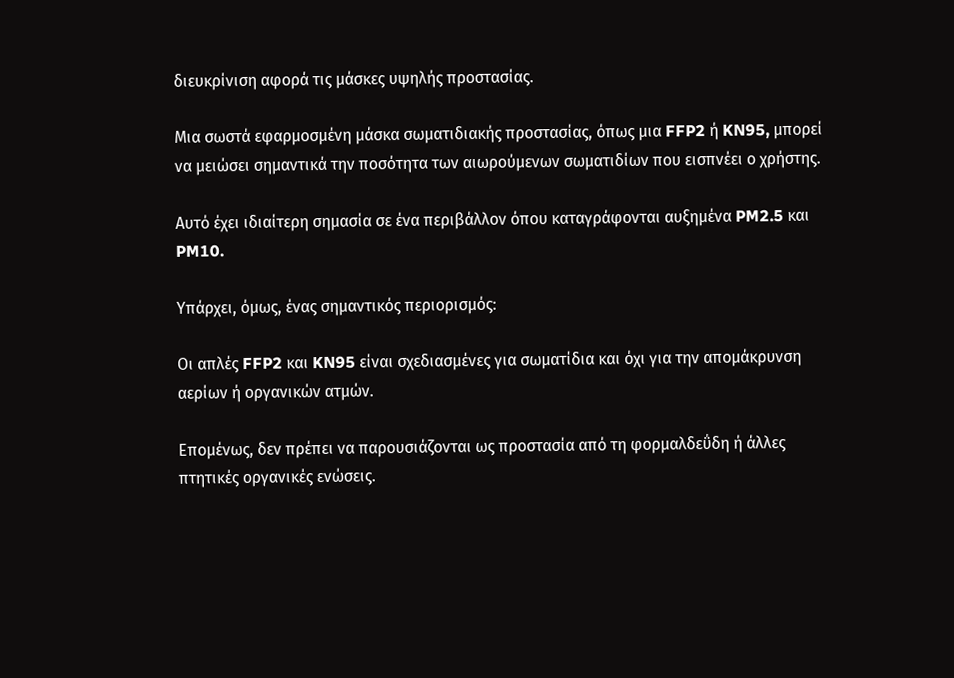διευκρίνιση αφορά τις μάσκες υψηλής προστασίας.

Μια σωστά εφαρμοσμένη μάσκα σωματιδιακής προστασίας, όπως μια FFP2 ή KN95, μπορεί να μειώσει σημαντικά την ποσότητα των αιωρούμενων σωματιδίων που εισπνέει ο χρήστης.

Αυτό έχει ιδιαίτερη σημασία σε ένα περιβάλλον όπου καταγράφονται αυξημένα PM2.5 και PM10.

Υπάρχει, όμως, ένας σημαντικός περιορισμός:

Οι απλές FFP2 και KN95 είναι σχεδιασμένες για σωματίδια και όχι για την απομάκρυνση αερίων ή οργανικών ατμών.

Επομένως, δεν πρέπει να παρουσιάζονται ως προστασία από τη φορμαλδεΰδη ή άλλες πτητικές οργανικές ενώσεις.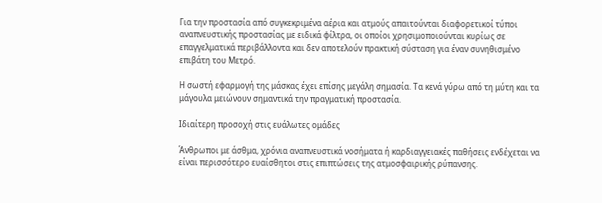Για την προστασία από συγκεκριμένα αέρια και ατμούς απαιτούνται διαφορετικοί τύποι αναπνευστικής προστασίας με ειδικά φίλτρα, οι οποίοι χρησιμοποιούνται κυρίως σε επαγγελματικά περιβάλλοντα και δεν αποτελούν πρακτική σύσταση για έναν συνηθισμένο επιβάτη του Μετρό.

Η σωστή εφαρμογή της μάσκας έχει επίσης μεγάλη σημασία. Τα κενά γύρω από τη μύτη και τα μάγουλα μειώνουν σημαντικά την πραγματική προστασία.

Ιδιαίτερη προσοχή στις ευάλωτες ομάδες

Άνθρωποι με άσθμα, χρόνια αναπνευστικά νοσήματα ή καρδιαγγειακές παθήσεις ενδέχεται να είναι περισσότερο ευαίσθητοι στις επιπτώσεις της ατμοσφαιρικής ρύπανσης.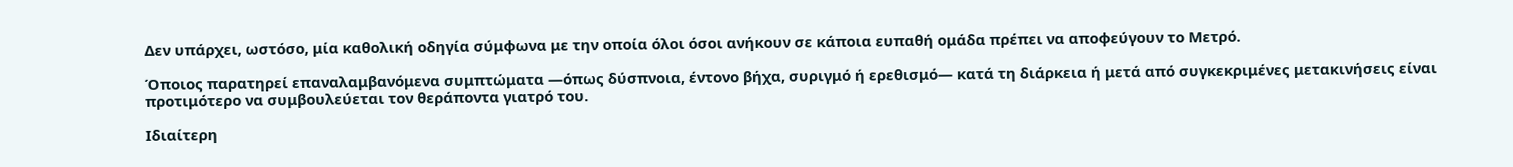Δεν υπάρχει, ωστόσο, μία καθολική οδηγία σύμφωνα με την οποία όλοι όσοι ανήκουν σε κάποια ευπαθή ομάδα πρέπει να αποφεύγουν το Μετρό.

Όποιος παρατηρεί επαναλαμβανόμενα συμπτώματα —όπως δύσπνοια, έντονο βήχα, συριγμό ή ερεθισμό— κατά τη διάρκεια ή μετά από συγκεκριμένες μετακινήσεις είναι προτιμότερο να συμβουλεύεται τον θεράποντα γιατρό του.

Ιδιαίτερη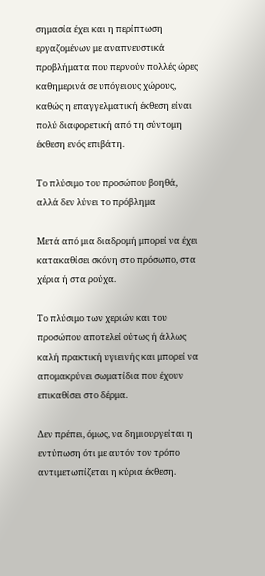σημασία έχει και η περίπτωση εργαζομένων με αναπνευστικά προβλήματα που περνούν πολλές ώρες καθημερινά σε υπόγειους χώρους, καθώς η επαγγελματική έκθεση είναι πολύ διαφορετική από τη σύντομη έκθεση ενός επιβάτη.

Το πλύσιμο του προσώπου βοηθά, αλλά δεν λύνει το πρόβλημα

Μετά από μια διαδρομή μπορεί να έχει κατακαθίσει σκόνη στο πρόσωπο, στα χέρια ή στα ρούχα.

Το πλύσιμο των χεριών και του προσώπου αποτελεί ούτως ή άλλως καλή πρακτική υγιεινής και μπορεί να απομακρύνει σωματίδια που έχουν επικαθίσει στο δέρμα.

Δεν πρέπει, όμως, να δημιουργείται η εντύπωση ότι με αυτόν τον τρόπο αντιμετωπίζεται η κύρια έκθεση.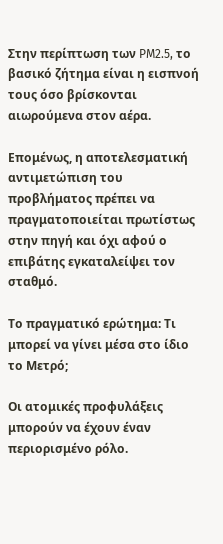Στην περίπτωση των PM2.5, το βασικό ζήτημα είναι η εισπνοή τους όσο βρίσκονται αιωρούμενα στον αέρα.

Επομένως, η αποτελεσματική αντιμετώπιση του προβλήματος πρέπει να πραγματοποιείται πρωτίστως στην πηγή και όχι αφού ο επιβάτης εγκαταλείψει τον σταθμό.

Το πραγματικό ερώτημα: Τι μπορεί να γίνει μέσα στο ίδιο το Μετρό;

Οι ατομικές προφυλάξεις μπορούν να έχουν έναν περιορισμένο ρόλο.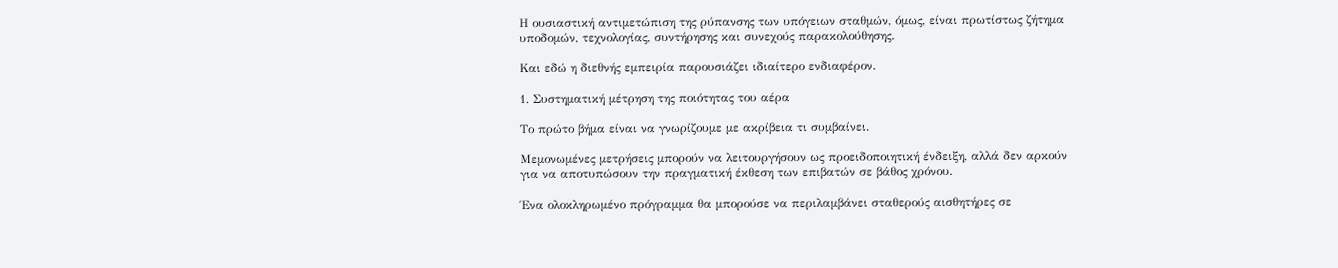Η ουσιαστική αντιμετώπιση της ρύπανσης των υπόγειων σταθμών, όμως, είναι πρωτίστως ζήτημα υποδομών, τεχνολογίας, συντήρησης και συνεχούς παρακολούθησης.

Και εδώ η διεθνής εμπειρία παρουσιάζει ιδιαίτερο ενδιαφέρον.

1. Συστηματική μέτρηση της ποιότητας του αέρα

Το πρώτο βήμα είναι να γνωρίζουμε με ακρίβεια τι συμβαίνει.

Μεμονωμένες μετρήσεις μπορούν να λειτουργήσουν ως προειδοποιητική ένδειξη, αλλά δεν αρκούν για να αποτυπώσουν την πραγματική έκθεση των επιβατών σε βάθος χρόνου.

Ένα ολοκληρωμένο πρόγραμμα θα μπορούσε να περιλαμβάνει σταθερούς αισθητήρες σε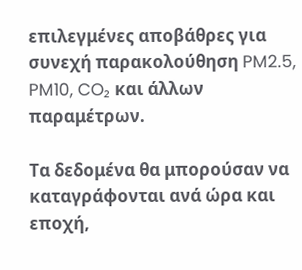επιλεγμένες αποβάθρες για συνεχή παρακολούθηση PM2.5, PM10, CO₂ και άλλων παραμέτρων.

Τα δεδομένα θα μπορούσαν να καταγράφονται ανά ώρα και εποχή,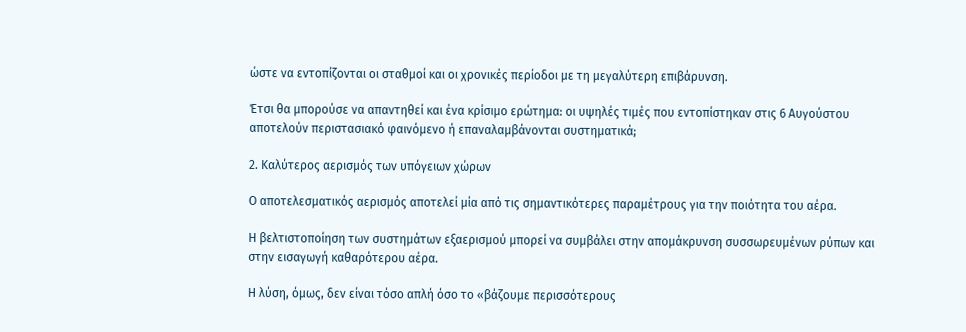ώστε να εντοπίζονται οι σταθμοί και οι χρονικές περίοδοι με τη μεγαλύτερη επιβάρυνση.

Έτσι θα μπορούσε να απαντηθεί και ένα κρίσιμο ερώτημα: οι υψηλές τιμές που εντοπίστηκαν στις 6 Αυγούστου αποτελούν περιστασιακό φαινόμενο ή επαναλαμβάνονται συστηματικά;

2. Καλύτερος αερισμός των υπόγειων χώρων

Ο αποτελεσματικός αερισμός αποτελεί μία από τις σημαντικότερες παραμέτρους για την ποιότητα του αέρα.

Η βελτιστοποίηση των συστημάτων εξαερισμού μπορεί να συμβάλει στην απομάκρυνση συσσωρευμένων ρύπων και στην εισαγωγή καθαρότερου αέρα.

Η λύση, όμως, δεν είναι τόσο απλή όσο το «βάζουμε περισσότερους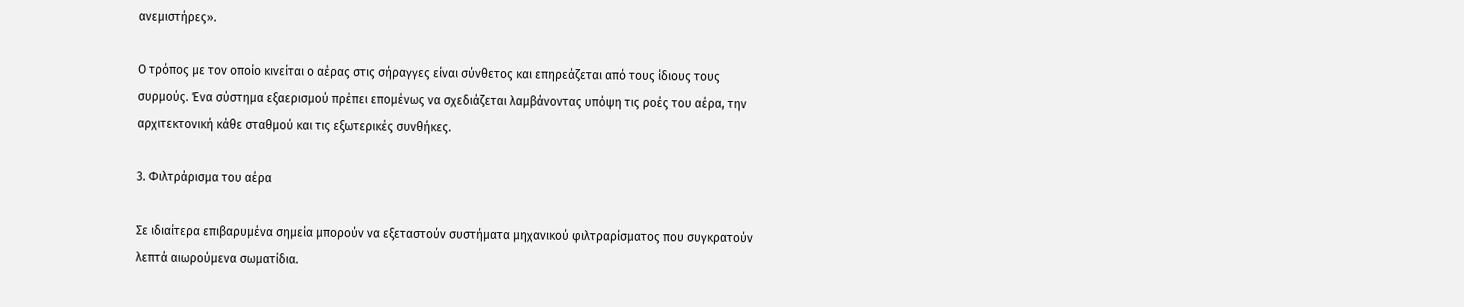ανεμιστήρες».

Ο τρόπος με τον οποίο κινείται ο αέρας στις σήραγγες είναι σύνθετος και επηρεάζεται από τους ίδιους τους συρμούς. Ένα σύστημα εξαερισμού πρέπει επομένως να σχεδιάζεται λαμβάνοντας υπόψη τις ροές του αέρα, την αρχιτεκτονική κάθε σταθμού και τις εξωτερικές συνθήκες.

3. Φιλτράρισμα του αέρα

Σε ιδιαίτερα επιβαρυμένα σημεία μπορούν να εξεταστούν συστήματα μηχανικού φιλτραρίσματος που συγκρατούν λεπτά αιωρούμενα σωματίδια.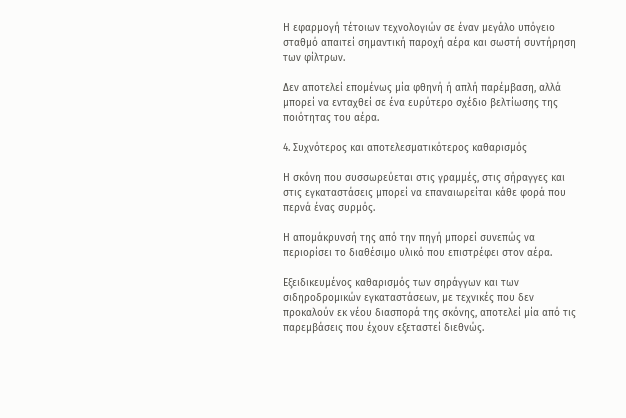Η εφαρμογή τέτοιων τεχνολογιών σε έναν μεγάλο υπόγειο σταθμό απαιτεί σημαντική παροχή αέρα και σωστή συντήρηση των φίλτρων.

Δεν αποτελεί επομένως μία φθηνή ή απλή παρέμβαση, αλλά μπορεί να ενταχθεί σε ένα ευρύτερο σχέδιο βελτίωσης της ποιότητας του αέρα.

4. Συχνότερος και αποτελεσματικότερος καθαρισμός

Η σκόνη που συσσωρεύεται στις γραμμές, στις σήραγγες και στις εγκαταστάσεις μπορεί να επαναιωρείται κάθε φορά που περνά ένας συρμός.

Η απομάκρυνσή της από την πηγή μπορεί συνεπώς να περιορίσει το διαθέσιμο υλικό που επιστρέφει στον αέρα.

Εξειδικευμένος καθαρισμός των σηράγγων και των σιδηροδρομικών εγκαταστάσεων, με τεχνικές που δεν προκαλούν εκ νέου διασπορά της σκόνης, αποτελεί μία από τις παρεμβάσεις που έχουν εξεταστεί διεθνώς.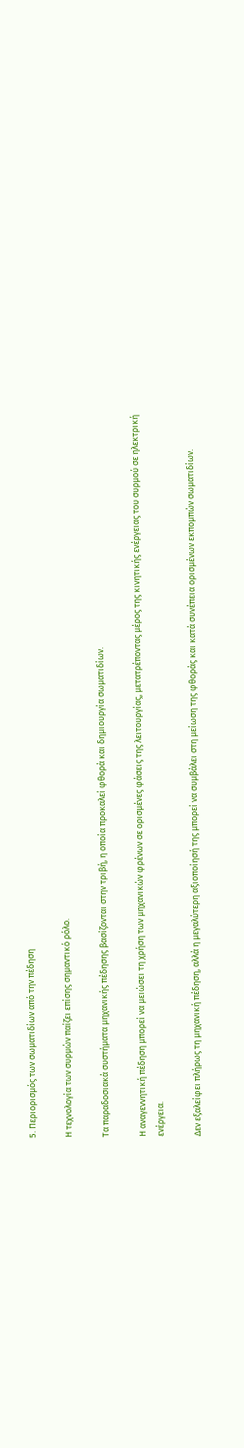5. Περιορισμός των σωματιδίων από την πέδηση

Η τεχνολογία των συρμών παίζει επίσης σημαντικό ρόλο.

Τα παραδοσιακά συστήματα μηχανικής πέδησης βασίζονται στην τριβή, η οποία προκαλεί φθορά και δημιουργία σωματιδίων.

Η αναγεννητική πέδηση μπορεί να μειώσει τη χρήση των μηχανικών φρένων σε ορισμένες φάσεις της λειτουργίας, μετατρέποντας μέρος της κινητικής ενέργειας του συρμού σε ηλεκτρική ενέργεια.

Δεν εξαλείφει πλήρως τη μηχανική πέδηση, αλλά η μεγαλύτερη αξιοποίησή της μπορεί να συμβάλει στη μείωση της φθοράς και κατά συνέπεια ορισμένων εκπομπών σωματιδίων.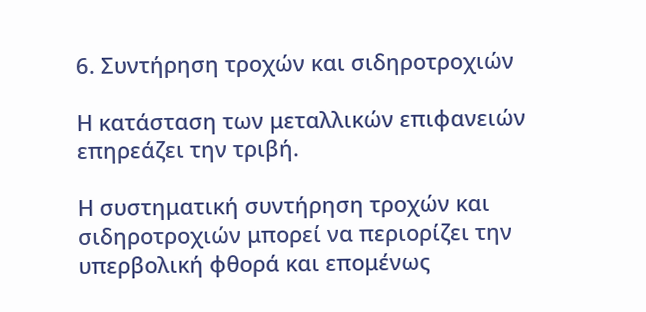6. Συντήρηση τροχών και σιδηροτροχιών

Η κατάσταση των μεταλλικών επιφανειών επηρεάζει την τριβή.

Η συστηματική συντήρηση τροχών και σιδηροτροχιών μπορεί να περιορίζει την υπερβολική φθορά και επομένως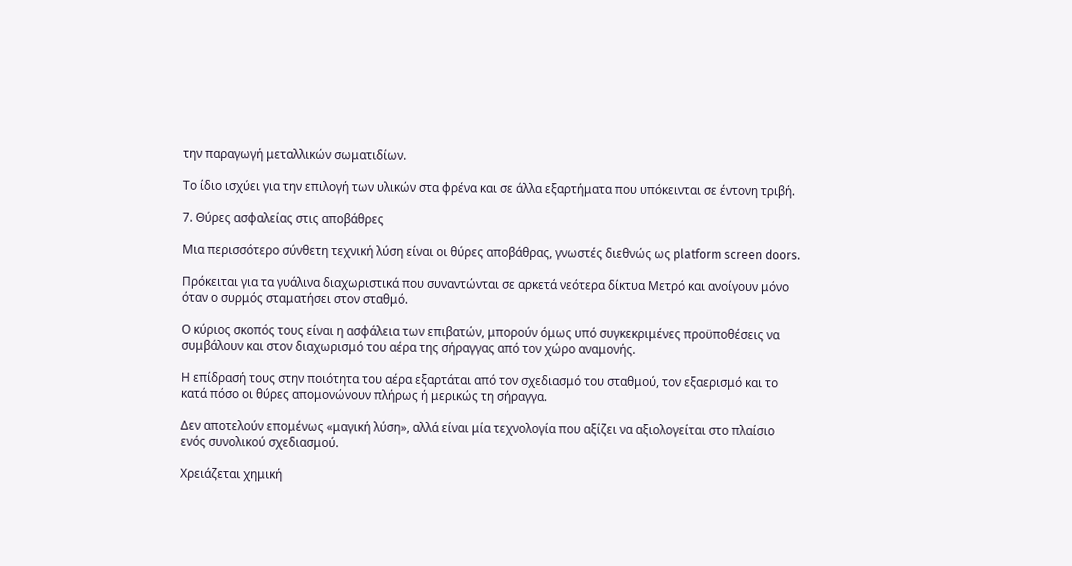την παραγωγή μεταλλικών σωματιδίων.

Το ίδιο ισχύει για την επιλογή των υλικών στα φρένα και σε άλλα εξαρτήματα που υπόκεινται σε έντονη τριβή.

7. Θύρες ασφαλείας στις αποβάθρες

Μια περισσότερο σύνθετη τεχνική λύση είναι οι θύρες αποβάθρας, γνωστές διεθνώς ως platform screen doors.

Πρόκειται για τα γυάλινα διαχωριστικά που συναντώνται σε αρκετά νεότερα δίκτυα Μετρό και ανοίγουν μόνο όταν ο συρμός σταματήσει στον σταθμό.

Ο κύριος σκοπός τους είναι η ασφάλεια των επιβατών, μπορούν όμως υπό συγκεκριμένες προϋποθέσεις να συμβάλουν και στον διαχωρισμό του αέρα της σήραγγας από τον χώρο αναμονής.

Η επίδρασή τους στην ποιότητα του αέρα εξαρτάται από τον σχεδιασμό του σταθμού, τον εξαερισμό και το κατά πόσο οι θύρες απομονώνουν πλήρως ή μερικώς τη σήραγγα.

Δεν αποτελούν επομένως «μαγική λύση», αλλά είναι μία τεχνολογία που αξίζει να αξιολογείται στο πλαίσιο ενός συνολικού σχεδιασμού.

Χρειάζεται χημική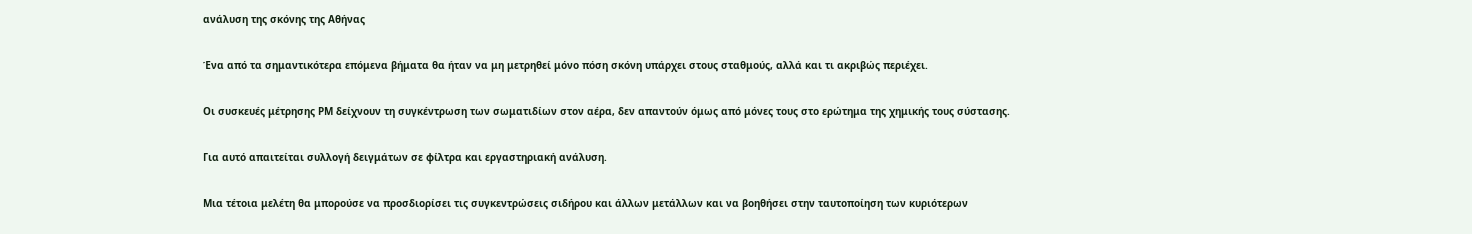ανάλυση της σκόνης της Αθήνας

Ένα από τα σημαντικότερα επόμενα βήματα θα ήταν να μη μετρηθεί μόνο πόση σκόνη υπάρχει στους σταθμούς, αλλά και τι ακριβώς περιέχει.

Οι συσκευές μέτρησης PM δείχνουν τη συγκέντρωση των σωματιδίων στον αέρα, δεν απαντούν όμως από μόνες τους στο ερώτημα της χημικής τους σύστασης.

Για αυτό απαιτείται συλλογή δειγμάτων σε φίλτρα και εργαστηριακή ανάλυση.

Μια τέτοια μελέτη θα μπορούσε να προσδιορίσει τις συγκεντρώσεις σιδήρου και άλλων μετάλλων και να βοηθήσει στην ταυτοποίηση των κυριότερων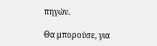πηγών.

Θα μπορούσε, για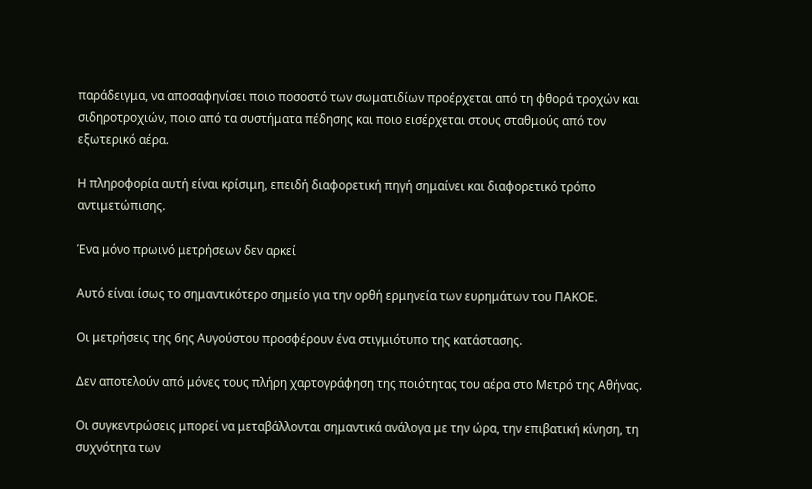παράδειγμα, να αποσαφηνίσει ποιο ποσοστό των σωματιδίων προέρχεται από τη φθορά τροχών και σιδηροτροχιών, ποιο από τα συστήματα πέδησης και ποιο εισέρχεται στους σταθμούς από τον εξωτερικό αέρα.

Η πληροφορία αυτή είναι κρίσιμη, επειδή διαφορετική πηγή σημαίνει και διαφορετικό τρόπο αντιμετώπισης.

Ένα μόνο πρωινό μετρήσεων δεν αρκεί

Αυτό είναι ίσως το σημαντικότερο σημείο για την ορθή ερμηνεία των ευρημάτων του ΠΑΚΟΕ.

Οι μετρήσεις της 6ης Αυγούστου προσφέρουν ένα στιγμιότυπο της κατάστασης.

Δεν αποτελούν από μόνες τους πλήρη χαρτογράφηση της ποιότητας του αέρα στο Μετρό της Αθήνας.

Οι συγκεντρώσεις μπορεί να μεταβάλλονται σημαντικά ανάλογα με την ώρα, την επιβατική κίνηση, τη συχνότητα των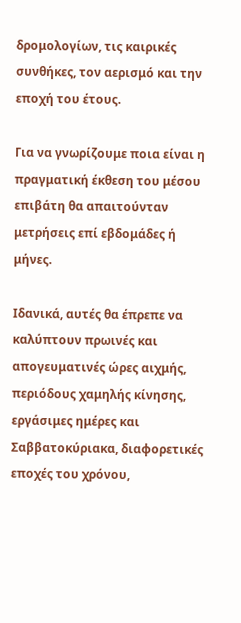δρομολογίων, τις καιρικές συνθήκες, τον αερισμό και την εποχή του έτους.

Για να γνωρίζουμε ποια είναι η πραγματική έκθεση του μέσου επιβάτη θα απαιτούνταν μετρήσεις επί εβδομάδες ή μήνες.

Ιδανικά, αυτές θα έπρεπε να καλύπτουν πρωινές και απογευματινές ώρες αιχμής, περιόδους χαμηλής κίνησης, εργάσιμες ημέρες και Σαββατοκύριακα, διαφορετικές εποχές του χρόνου,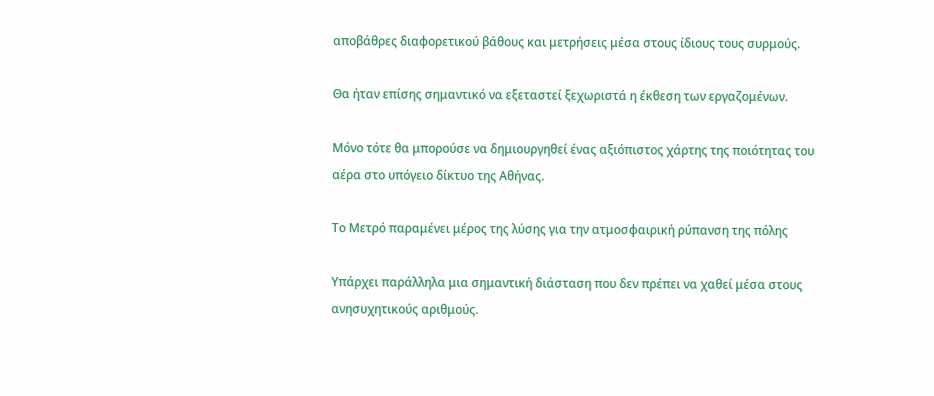αποβάθρες διαφορετικού βάθους και μετρήσεις μέσα στους ίδιους τους συρμούς.

Θα ήταν επίσης σημαντικό να εξεταστεί ξεχωριστά η έκθεση των εργαζομένων.

Μόνο τότε θα μπορούσε να δημιουργηθεί ένας αξιόπιστος χάρτης της ποιότητας του αέρα στο υπόγειο δίκτυο της Αθήνας.

Το Μετρό παραμένει μέρος της λύσης για την ατμοσφαιρική ρύπανση της πόλης

Υπάρχει παράλληλα μια σημαντική διάσταση που δεν πρέπει να χαθεί μέσα στους ανησυχητικούς αριθμούς.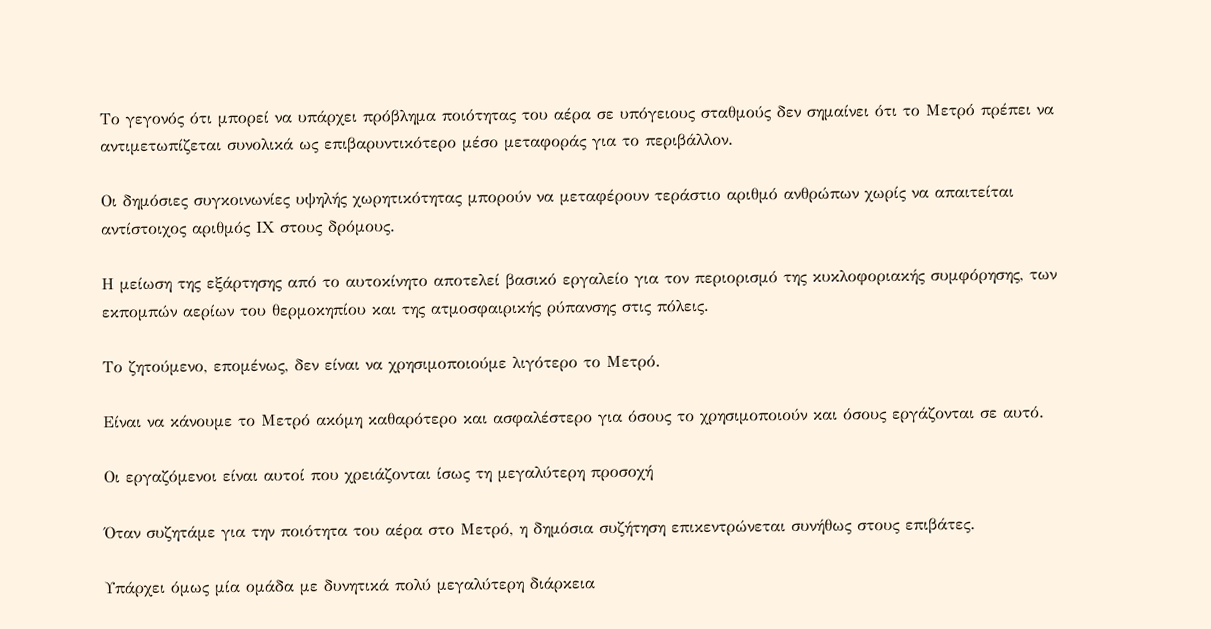Το γεγονός ότι μπορεί να υπάρχει πρόβλημα ποιότητας του αέρα σε υπόγειους σταθμούς δεν σημαίνει ότι το Μετρό πρέπει να αντιμετωπίζεται συνολικά ως επιβαρυντικότερο μέσο μεταφοράς για το περιβάλλον.

Οι δημόσιες συγκοινωνίες υψηλής χωρητικότητας μπορούν να μεταφέρουν τεράστιο αριθμό ανθρώπων χωρίς να απαιτείται αντίστοιχος αριθμός ΙΧ στους δρόμους.

Η μείωση της εξάρτησης από το αυτοκίνητο αποτελεί βασικό εργαλείο για τον περιορισμό της κυκλοφοριακής συμφόρησης, των εκπομπών αερίων του θερμοκηπίου και της ατμοσφαιρικής ρύπανσης στις πόλεις.

Το ζητούμενο, επομένως, δεν είναι να χρησιμοποιούμε λιγότερο το Μετρό.

Είναι να κάνουμε το Μετρό ακόμη καθαρότερο και ασφαλέστερο για όσους το χρησιμοποιούν και όσους εργάζονται σε αυτό.

Οι εργαζόμενοι είναι αυτοί που χρειάζονται ίσως τη μεγαλύτερη προσοχή

Όταν συζητάμε για την ποιότητα του αέρα στο Μετρό, η δημόσια συζήτηση επικεντρώνεται συνήθως στους επιβάτες.

Υπάρχει όμως μία ομάδα με δυνητικά πολύ μεγαλύτερη διάρκεια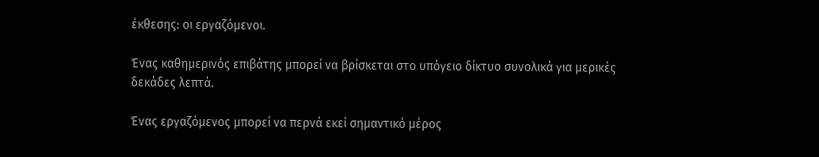έκθεσης: οι εργαζόμενοι.

Ένας καθημερινός επιβάτης μπορεί να βρίσκεται στο υπόγειο δίκτυο συνολικά για μερικές δεκάδες λεπτά.

Ένας εργαζόμενος μπορεί να περνά εκεί σημαντικό μέρος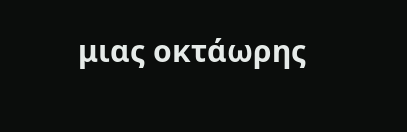μιας οκτάωρης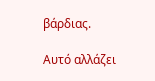βάρδιας.

Αυτό αλλάζει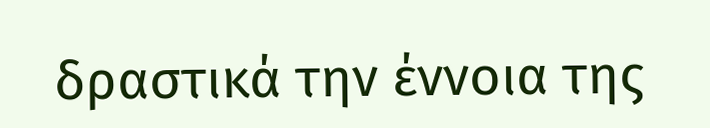δραστικά την έννοια της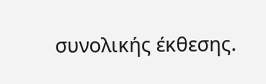συνολικής έκθεσης.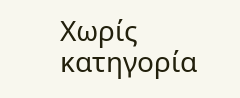Χωρίς κατηγορία